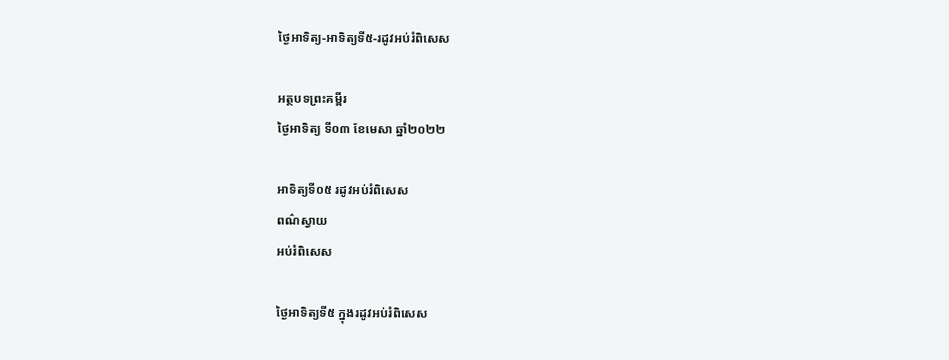ថ្ងៃអាទិត្យ-អាទិត្យទី៥-រដូវអប់រំពិសេស

អត្ថបទព្រះគម្ពីរ
ថ្ងៃអាទិត្យ ទី០៣ ខែមេសា ឆ្នាំ២០២២

អាទិត្យទី០៥ រដូវអប់រំពិសេស
ពណ៌ស្វាយ
អប់រំពិសេស

ថ្ងៃអាទិត្យទី៥ ក្នុងរដូវអប់រំពិសេស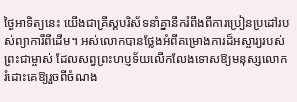ថ្ងៃអាទិត្យនេះ យើងជាគ្រីស្តបរិស័ទនាំគ្នានឹករំពឹងពីការប្រៀនប្រដៅរបស់ព្យាការីពីដើម។ អស់លោកបានថ្លែងអំពីគម្រោងការដ៏អស្ចារ្យរបស់ព្រះជាម្ចាស់ ដែលសព្វព្រះហប្ញទ័យលើកលែងទោសឱ្យមនុស្សលោក រំដោះគេឱ្យរួចពីចំណង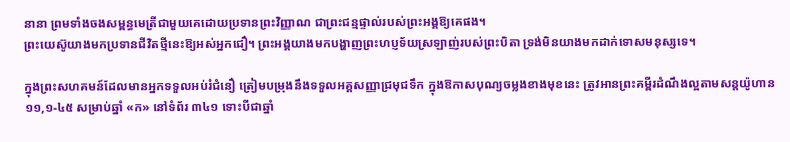នានា ព្រមទាំងចងសម្ពន្ធមេត្រីជាមួយគេដោយប្រទានព្រះវិញ្ញាណ ជាព្រះជន្មផ្ទាល់របស់ព្រះអង្គឱ្យគេផង។
ព្រះយេស៊ូយាងមកប្រទានជីវិតថ្មីនេះឱ្យអស់អ្នកជឿ។ ព្រះអង្គយាងមកបង្ហាញព្រះហប្ញទ័យស្រឡាញ់របស់ព្រះបិតា ទ្រង់មិនយាងមកដាក់ទោសមនុស្សទេ។

ក្នុងព្រះសហគមន៍ដែលមានអ្នកទទួលអប់រំជំនឿ ត្រៀមបម្រុងនឹងទទួលអគ្គសញ្ញាជ្រមុជទឹក ក្នុងឱកាសបុណ្យចម្លងខាងមុខនេះ ត្រូវអានព្រះគម្ពីរដំណឹងល្អតាមសន្តយ៉ូហាន ១១,១-៤៥ សម្រាប់ឆ្នាំ «ក» នៅទំព័រ ៣៤១ ទោះបីជាឆ្នាំ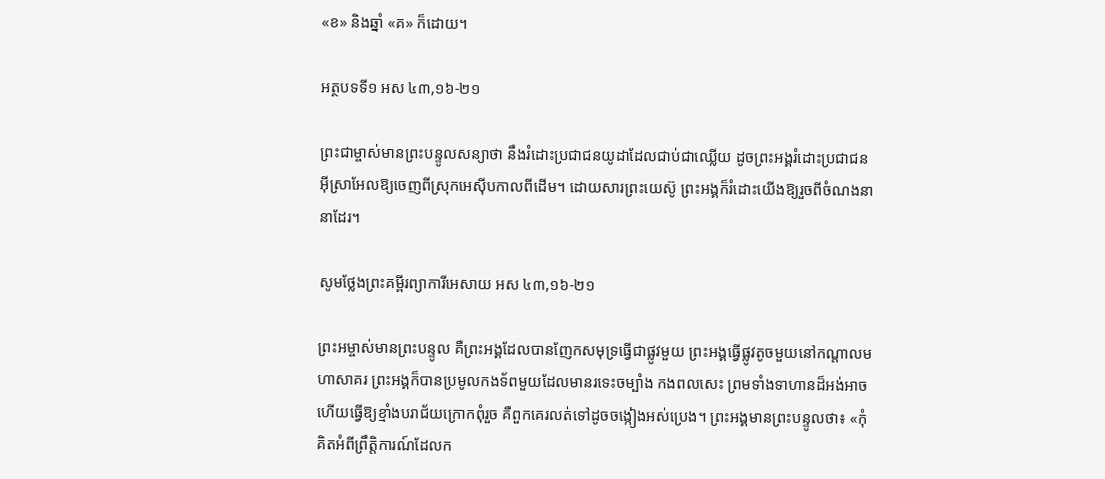«ខ» និងឆ្នាំ «គ» ក៏ដោយ។

អត្ថបទទី១ អស ៤៣,១៦-២១

ព្រះជាម្ចាស់មានព្រះបន្ទូលសន្យាថា នឹងរំដោះប្រជាជនយូដាដែលជាប់ជាឈ្លើយ ដូចព្រះអង្គរំដោះប្រជាជនអ៊ីស្រាអែលឱ្យចេញពីស្រុកអេស៊ីបកាលពីដើម។ ដោយសារព្រះយេស៊ូ ព្រះអង្គក៏រំដោះយើងឱ្យរួចពីចំណងនានាដែរ។

សូមថ្លែងព្រះគម្ពីរព្យាការីអេសាយ អស ៤៣,១៦-២១

ព្រះអម្ចាស់មានព្រះបន្ទូល គឺព្រះអង្គដែលបានញែកសមុទ្រធ្វើជាផ្លូវមួយ ព្រះអង្គធ្វើផ្លូវតូចមួយនៅកណ្តាលមហាសាគរ ព្រះអង្គក៏បានប្រមូលកងទ័ពមួយដែលមានរទេះចម្បាំង កងពលសេះ ព្រមទាំងទាហានដ៏អង់អាច ហើយធ្វើឱ្យខ្មាំងបរាជ័យក្រោកពុំរួច គឺពួកគេរលត់ទៅដូចចង្កៀងអស់ប្រេង។ ព្រះអង្គមានព្រះបន្ទូលថា៖ «កុំគិតអំពីព្រឹត្តិការណ៍ដែលក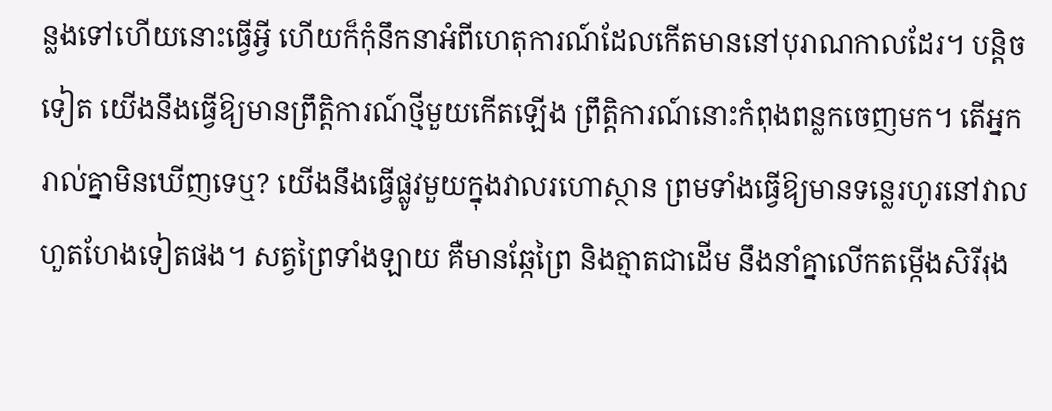ន្លងទៅហើយនោះធ្វើអ្វី ហើយក៏កុំនឹកនាអំពីហេតុការណ៍ដែលកើតមាននៅបុរាណកាលដែរ។ បន្តិចទៀត យើងនឹងធ្វើឱ្យមានព្រឹត្តិការណ៍ថ្មីមួយកើតឡើង ព្រឹត្តិការណ៍នោះកំពុងពន្លកចេញមក។ តើអ្នករាល់គ្នាមិនឃើញទេឬ? យើងនឹងធ្វើផ្លូវមួយក្នុងវាលរហោស្ថាន ព្រមទាំងធ្វើឱ្យមានទន្លេរហូរនៅវាលហួតហែងទៀតផង។ សត្វព្រៃទាំងឡាយ គឺមានឆ្កែព្រៃ និងត្មាតជាដើម នឹងនាំគ្នាលើកតម្កើងសិរីរុង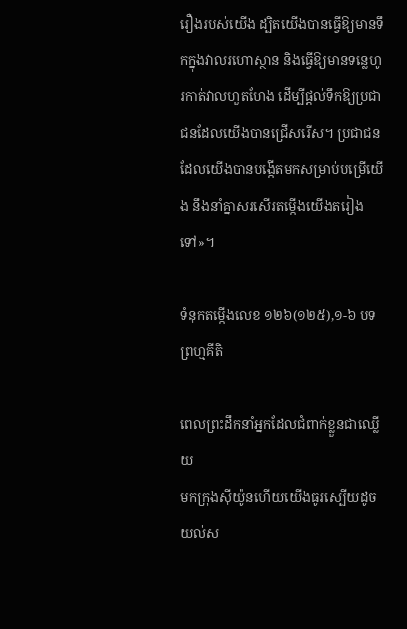រឿងរបស់យើង ដ្បិតយើងបានធ្វើឱ្យមានទឹកក្នុងវាលរហោស្ថាន និងធ្វើឱ្យមានទន្លេហូរកាត់វាលហួតហែង ដើម្បីផ្តល់ទឹកឱ្យប្រជាជនដែលយើងបានជ្រើសរើស។ ប្រជាជនដែលយើងបានបង្កើតមកសម្រាប់បម្រើយើង នឹងនាំគ្នាសរសើរតម្កើងយើងតរៀងទៅ»។

ទំនុកតម្កើងលេខ ១២៦(១២៥),១-៦ បទព្រហ្មគីតិ

ពេលព្រះដឹកនាំអ្នកដែលជំពាក់ខ្លួនជាឈ្លើយ
មកក្រុងស៊ីយ៉ូនហើយយើងធូរស្បើយដូចយល់ស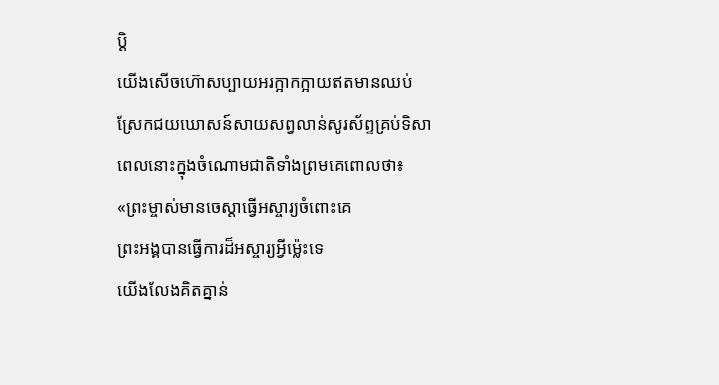ប្តិ
យើងសើចហ៊ោសប្បាយអរក្អាកក្អាយឥតមានឈប់
ស្រែកជយឃោសន៍សាយសព្វលាន់សូរស័ព្ទគ្រប់ទិសា
ពេលនោះក្នុងចំណោមជាតិទាំងព្រមគេពោលថា៖
«ព្រះម្ចាស់មានចេស្តាធ្វើអស្ចារ្យចំពោះគេ
ព្រះអង្គបានធ្វើការដ៏អស្ចារ្យអ្វីម៉្លេះទេ
យើងលែងគិតគ្នាន់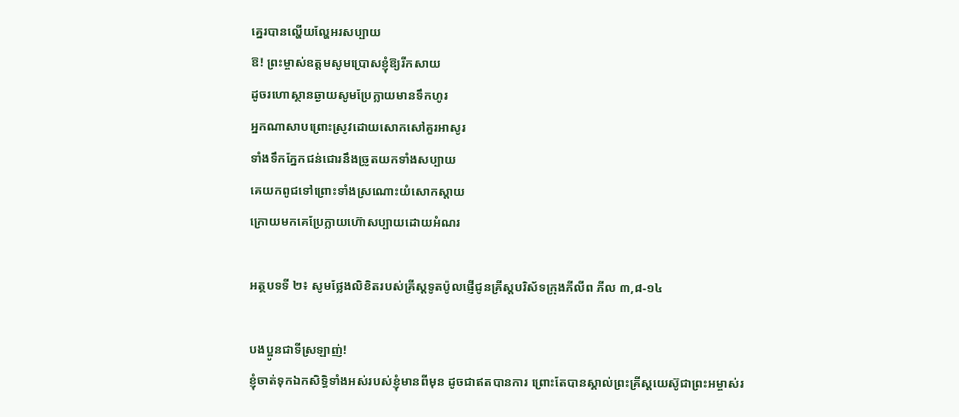គ្នេរបានល្ហើយល្ហែអរសប្បាយ
ឱ! ព្រះម្ចាស់ឧត្តមសូមប្រោសខ្ញុំឱ្យរីកសាយ
ដូចរហោស្ថានឆ្ងាយសូមប្រែក្លាយមានទឹកហូរ
អ្នកណាសាបព្រោះស្រូវដោយសោកសៅគួរអាសូរ
ទាំងទឹកភ្នែកជន់ជោរនឹងច្រូតយកទាំងសប្បាយ
គេយកពូជទៅព្រោះទាំងស្រណោះយំសោកស្តាយ
ក្រោយមកគេប្រែក្លាយហ៊ោសប្បាយដោយអំណរ

អត្ថបទទី ២៖ សូមថ្លែងលិខិតរបស់គ្រីស្ដទូតប៉ូលផ្ញើជូនគ្រីស្តបរិស័ទក្រុងភីលីព ភីល ៣,៨-១៤

បងប្អូនជាទីស្រឡាញ់!
ខ្ញុំចាត់ទុកឯកសិទ្ធិទាំងអស់របស់ខ្ញុំមានពីមុន ដូចជាឥតបានការ ព្រោះតែបានស្គាល់ព្រះគ្រីស្តយេស៊ូជាព្រះអម្ចាស់រ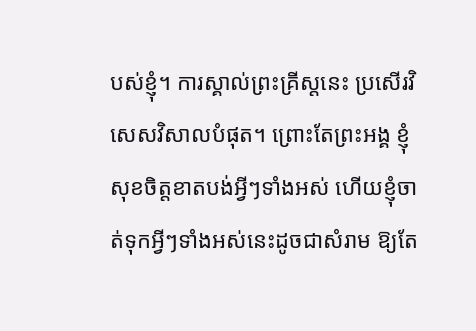បស់ខ្ញុំ។ ការស្គាល់ព្រះគ្រីស្តនេះ ប្រសើរវិសេសវិសាលបំផុត។ ព្រោះតែព្រះអង្គ ខ្ញុំសុខចិត្តខាតបង់អ្វីៗទាំងអស់ ហើយខ្ញុំចាត់ទុកអ្វីៗទាំងអស់នេះដូចជាសំរាម ឱ្យតែ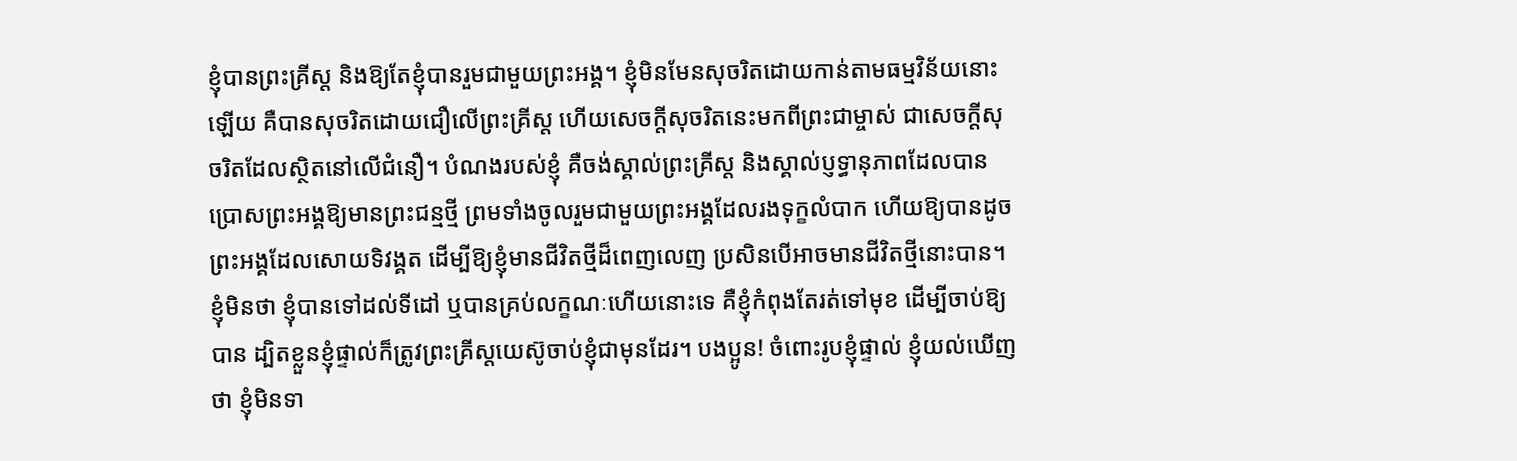ខ្ញុំបានព្រះគ្រីស្ត និងឱ្យតែខ្ញុំបានរួមជាមួយព្រះអង្គ។ ខ្ញុំមិនមែនសុចរិតដោយកាន់តាមធម្មវិន័យនោះឡើយ គឺបានសុចរិតដោយជឿលើព្រះគ្រីស្ត ហើយសេចក្តីសុចរិតនេះមកពីព្រះជាម្ចាស់ ជាសេចក្តីសុចរិតដែលស្ថិតនៅលើជំនឿ។ បំណងរបស់ខ្ញុំ គឺចង់ស្គាល់ព្រះគ្រីស្ត និងស្គាល់ប្ញទ្ធានុភាពដែលបានប្រោសព្រះអង្គឱ្យមានព្រះជន្មថ្មី ព្រមទាំងចូលរួមជាមួយព្រះអង្គដែលរងទុក្ខលំបាក ហើយឱ្យបានដូចព្រះអង្គដែលសោយទិវង្គត ដើម្បីឱ្យខ្ញុំមានជីវិតថ្មីដ៏ពេញលេញ ប្រសិនបើអាចមានជីវិតថ្មីនោះបាន។ ខ្ញុំមិនថា ខ្ញុំបានទៅដល់ទីដៅ ឬបានគ្រប់លក្ខណៈហើយនោះទេ គឺខ្ញុំកំពុងតែរត់ទៅមុខ ដើម្បីចាប់ឱ្យបាន ដ្បិតខ្លួនខ្ញុំផ្ទាល់ក៏ត្រូវព្រះគ្រីស្តយេស៊ូចាប់ខ្ញុំជាមុនដែរ។ បងប្អូន! ចំពោះរូបខ្ញុំផ្ទាល់ ខ្ញុំយល់ឃើញថា ខ្ញុំមិនទា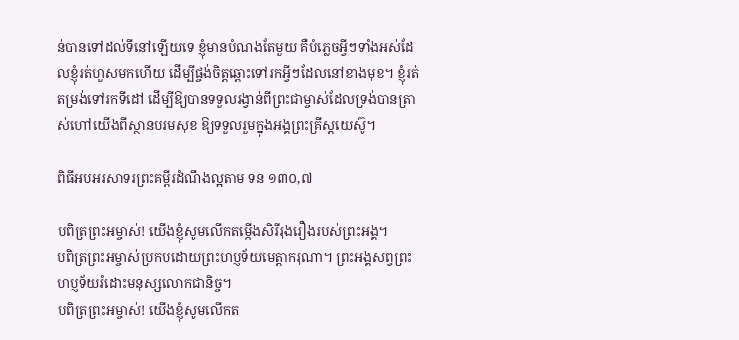ន់បានទៅដល់ទីនៅឡើយទេ ខ្ញុំមានបំណងតែមួយ គឺបំភ្លេចអ្វីៗទាំងអស់ដែលខ្ញុំរត់ហួសមកហើយ ដើម្បីផ្ចង់ចិត្តឆ្ពោះទៅរកអ្វីៗដែលនៅខាងមុខ។ ខ្ញុំរត់តម្រង់ទៅរកទីដៅ ដើម្បីឱ្យបានទទួលរង្វាន់ពីព្រះជាម្ចាស់ដែលទ្រង់បានត្រាស់ហៅយើងពីស្ថានបរមសុខ ឱ្យទទួលរួមក្នុងអង្គព្រះគ្រីស្តយេស៊ូ។

ពិធីអបអរសាទរព្រះគម្ពីរដំណឹងល្អតាម ទន ១៣០,៧

បពិត្រព្រះអម្ចាស់! យើងខ្ញុំសូមលើកតម្កើងសិរីរុងរឿងរបស់ព្រះអង្គ។
បពិត្រព្រះអម្ចាស់ប្រកបដោយព្រះហប្ញទ័យមេត្តាករុណា។ ព្រះអង្គសព្វព្រះហប្ញទ័យរំដោះមនុស្សលោកជានិច្ច។
បពិត្រព្រះអម្ចាស់! យើងខ្ញុំសូមលើកត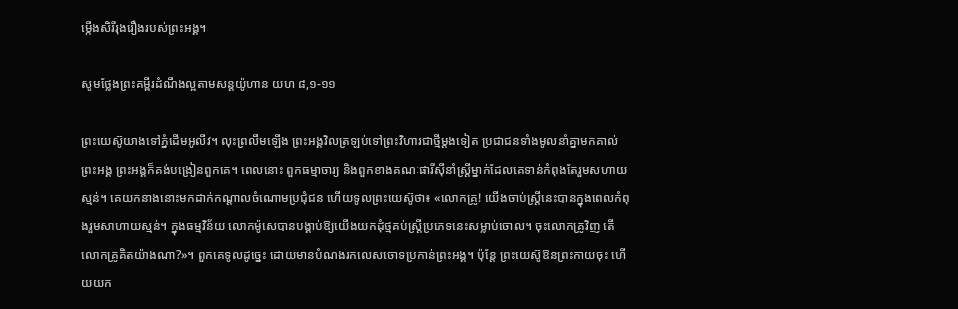ម្កើងសិរីរុងរឿងរបស់ព្រះអង្គ។

សូមថ្លែងព្រះគម្ពីរដំណឹងល្អតាមសន្តយ៉ូហាន យហ ៨,១-១១

ព្រះយេស៊ូយាងទៅភ្នំដើមអូលីវ។ លុះព្រលឹមឡើង ព្រះអង្គវិលត្រឡប់ទៅព្រះវិហារជាថ្មីម្តងទៀត ប្រជាជនទាំងមូលនាំគ្នាមកគាល់ព្រះអង្គ ព្រះអង្គក៏គង់បង្រៀនពួកគេ។ ពេលនោះ ពួកធម្មាចារ្យ និងពួកខាងគណៈផារីស៊ីនាំស្ត្រីម្នាក់ដែលគេទាន់កំពុងតែរួមសហាយស្មន់។ គេយកនាងនោះមកដាក់កណ្តាលចំណោមប្រជុំជន ហើយទូលព្រះយេស៊ូថា៖ «លោកគ្រូ! យើងចាប់ស្ត្រីនេះបានក្នុងពេលកំពុងរួមសាហាយស្មន់។ ក្នុងធម្មវិន័យ លោកម៉ូសេបានបង្គាប់ឱ្យយើងយកដុំថ្មគប់ស្ត្រីប្រភេទនេះសម្លាប់ចោល។ ចុះលោកគ្រូវិញ តើលោកគ្រូគិតយ៉ាងណា?»។ ពួកគេទូលដូច្នេះ ដោយមានបំណងរកលេសចោទប្រកាន់ព្រះអង្គ។ ប៉ុន្តែ ព្រះយេស៊ូឱនព្រះកាយចុះ ហើយយក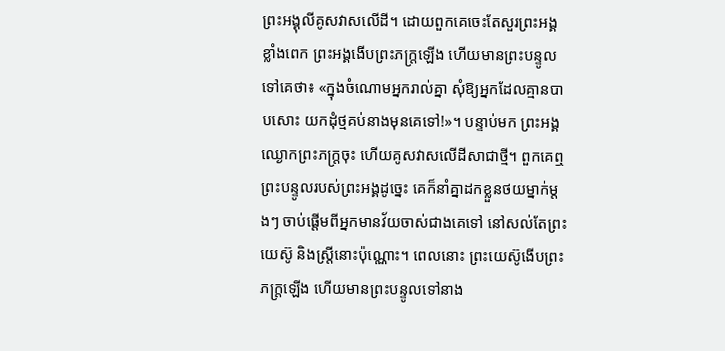ព្រះអង្គុលីគូសវាសលើដី។ ដោយពួកគេចេះតែសួរព្រះអង្គខ្លាំងពេក ព្រះអង្គងើបព្រះភក្ត្រឡើង ហើយមានព្រះបន្ទូលទៅគេថា៖ «ក្នុងចំណោមអ្នករាល់គ្នា សុំឱ្យអ្នកដែលគ្មានបាបសោះ យកដុំថ្មគប់នាងមុនគេទៅ!»។ បន្ទាប់មក ព្រះអង្គឈ្ងោកព្រះភក្ត្រចុះ ហើយគូសវាសលើដីសាជាថ្មី។ ពួកគេឮព្រះបន្ទូលរបស់ព្រះអង្គដូច្នេះ គេក៏នាំគ្នាដកខ្លួនថយម្នាក់ម្តងៗ ចាប់ផ្តើមពីអ្នកមានវ័យចាស់ជាងគេទៅ នៅសល់តែព្រះយេស៊ូ និងស្ត្រីនោះប៉ុណ្ណោះ។ ពេលនោះ ព្រះយេស៊ូងើបព្រះភក្ត្រឡើង ហើយមានព្រះបន្ទូលទៅនាង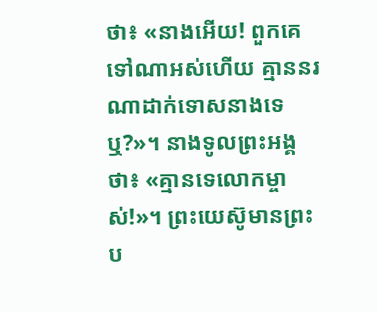ថា៖ «នាងអើយ! ពួកគេទៅណាអស់ហើយ គ្មាននរណាដាក់ទោសនាងទេឬ?»។ នាងទូលព្រះអង្គថា៖ «គ្មានទេលោកម្ចាស់!»។ ព្រះយេស៊ូមានព្រះប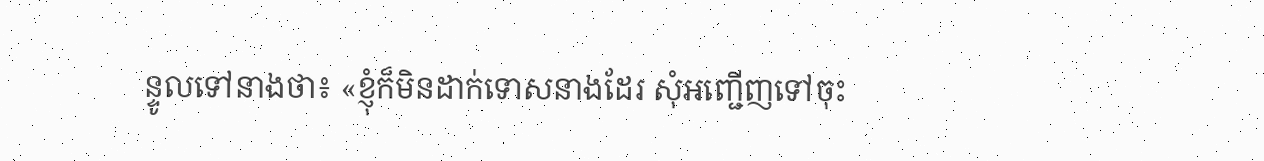ន្ទូលទៅនាងថា៖ «ខ្ញុំក៏មិនដាក់ទោសនាងដែរ សុំអញ្ជើញទៅចុះ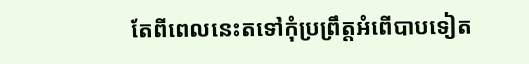តែពីពេលនេះតទៅកុំប្រព្រឹត្តអំពើបាបទៀត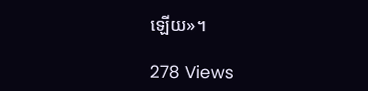ឡើយ»។

278 Views